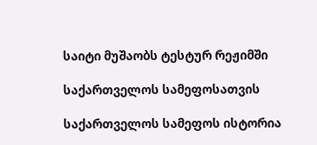საიტი მუშაობს ტესტურ რეჟიმში

საქართველოს სამეფოსათვის

საქართველოს სამეფოს ისტორია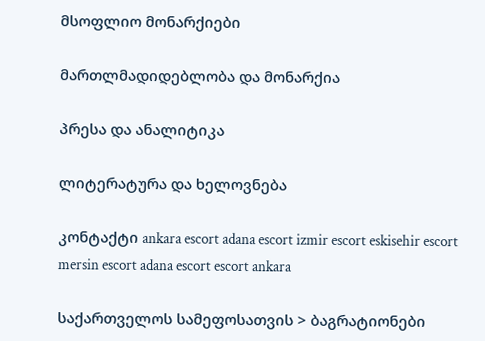მსოფლიო მონარქიები

მართლმადიდებლობა და მონარქია

პრესა და ანალიტიკა

ლიტერატურა და ხელოვნება

კონტაქტი ankara escort adana escort izmir escort eskisehir escort mersin escort adana escort escort ankara

საქართველოს სამეფოსათვის > ბაგრატიონები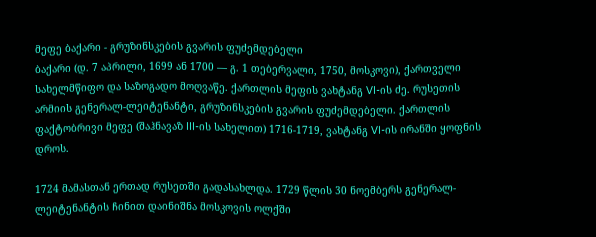მეფე ბაქარი - გრუზინსკების გვარის ფუძემდებელი
ბაქარი (დ. 7 აპრილი, 1699 ან 1700 — გ. 1 თებერვალი, 1750, მოსკოვი), ქართველი სახელმწიფო და საზოგადო მოღვაწე. ქართლის მეფის ვახტანგ VI-ის ძე. რუსეთის არმიის გენერალ-ლეიტენანტი, გრუზინსკების გვარის ფუძემდებელი. ქართლის ფაქტობრივი მეფე (შაჰნავაზ III-ის სახელით) 1716-1719, ვახტანგ VI-ის ირანში ყოფნის დროს.

1724 მამასთან ერთად რუსეთში გადასახლდა. 1729 წლის 30 ნოემბერს გენერალ-ლეიტენანტის ჩინით დაინიშნა მოსკოვის ოლქში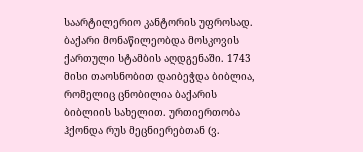საარტილერიო კანტორის უფროსად. ბაქარი მონაწილეობდა მოსკოვის ქართული სტამბის აღდგენაში. 1743 მისი თაოსნობით დაიბეჭდა ბიბლია, რომელიც ცნობილია ბაქარის ბიბლიის სახელით. ურთიერთობა ჰქონდა რუს მეცნიერებთან (ვ.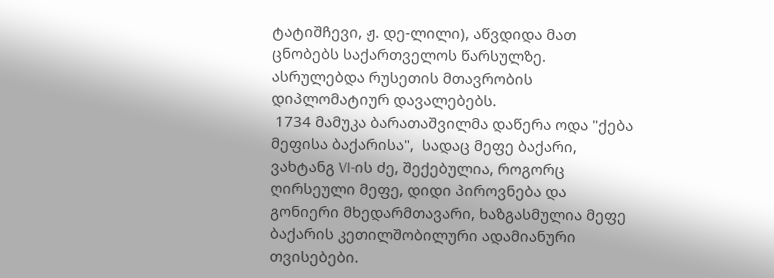ტატიშჩევი, ჟ. დე-ლილი), აწვდიდა მათ ცნობებს საქართველოს წარსულზე. ასრულებდა რუსეთის მთავრობის დიპლომატიურ დავალებებს.
 1734 მამუკა ბარათაშვილმა დაწერა ოდა "ქება მეფისა ბაქარისა",  სადაც მეფე ბაქარი, ვახტანგ VI-ის ძე, შექებულია, როგორც ღირსეული მეფე, დიდი პიროვნება და გონიერი მხედარმთავარი, ხაზგასმულია მეფე ბაქარის კეთილშობილური ადამიანური თვისებები.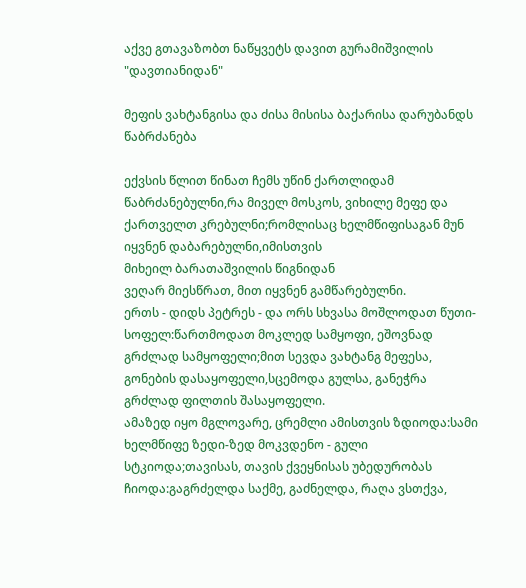აქვე გთავაზობთ ნაწყვეტს დავით გურამიშვილის "დავთიანიდან"

მეფის ვახტანგისა და ძისა მისისა ბაქარისა დარუბანდს წაბრძანება

ექვსის წლით წინათ ჩემს უწინ ქართლიდამ წაბრძანებულნი,რა მიველ მოსკოს, ვიხილე მეფე და ქართველთ კრებულნი;რომლისაც ხელმწიფისაგან მუნ იყვნენ დაბარებულნი,იმისთვის
მიხეილ ბარათაშვილის წიგნიდან
ვეღარ მიესწრათ, მით იყვნენ გამწარებულნი.
ერთს - დიდს პეტრეს - და ორს სხვასა მოშლოდათ წუთი-სოფელ:წართმოდათ მოკლედ სამყოფი, ეშოვნად გრძლად სამყოფელი;მით სევდა ვახტანგ მეფესა, გონების დასაყოფელი,სცემოდა გულსა, განეჭრა გრძლად ფილთის შასაყოფელი.
ამაზედ იყო მგლოვარე, ცრემლი ამისთვის ზდიოდა:სამი ხელმწიფე ზედი-ზედ მოკვდენო - გული სტკიოდა;თავისას, თავის ქვეყნისას უბედურობას ჩიოდა:გაგრძელდა საქმე, გაძნელდა, რაღა ვსთქვა,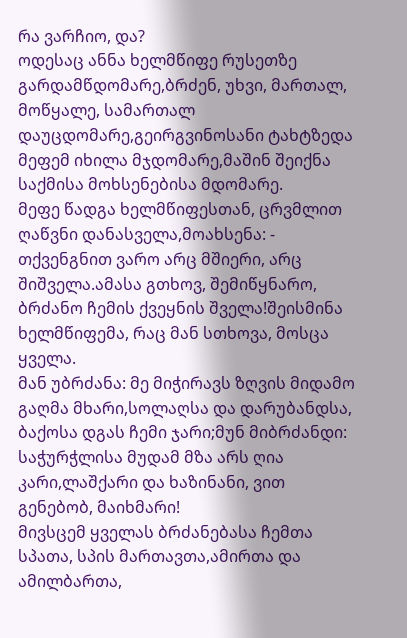რა ვარჩიო, და?
ოდესაც ანნა ხელმწიფე რუსეთზე გარდამწდომარე,ბრძენ, უხვი, მართალ, მოწყალე, სამართალ დაუცდომარე,გეირგვინოსანი ტახტზედა მეფემ იხილა მჯდომარე,მაშინ შეიქნა საქმისა მოხსენებისა მდომარე.
მეფე წადგა ხელმწიფესთან, ცრვმლით ღაწვნი დანასველა,მოახსენა: - თქვენგნით ვარო არც მშიერი, არც შიშველა.ამასა გთხოვ, შემიწყნარო, ბრძანო ჩემის ქვეყნის შველა!შეისმინა ხელმწიფემა, რაც მან სთხოვა, მოსცა ყველა.
მან უბრძანა: მე მიჭირავს ზღვის მიდამო გაღმა მხარი,სოლაღსა და დარუბანდსა, ბაქოსა დგას ჩემი ჯარი;მუნ მიბრძანდი: საჭურჭლისა მუდამ მზა არს ღია კარი,ლაშქარი და ხაზინანი, ვით გენებობ, მაიხმარი!
მივსცემ ყველას ბრძანებასა ჩემთა სპათა, სპის მართავთა,ამირთა და ამილბართა,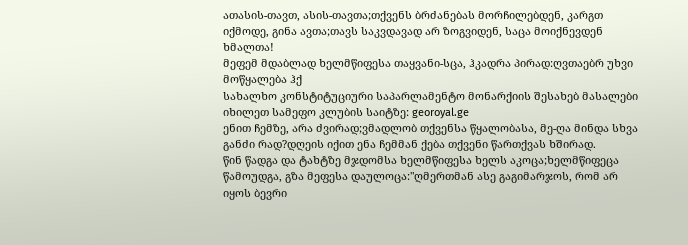ათასის-თავთ, ასის-თავთა;თქვენს ბრძანებას მორჩილებდენ, კარგთ იქმოდე, გინა ავთა;თავს საკვდავად არ ზოგვიდენ, საცა მოიქნევდენ ხმალთა!
მეფემ მდაბლად ხელმწიფესა თაყვანი-სცა, ჰკადრა პირად:ღვთაებრ უხვი მოწყალება ჰქ
სახალხო კონსტიტუციური საპარლამენტო მონარქიის შესახებ მასალები იხილეთ სამეფო კლუბის საიტზე: georoyal.ge
ენით ჩემზე, არა ძვირად;ვმადლობ თქვენსა წყალობასა, მე-ღა მინდა სხვა განძი რად?დღეის იქით ენა ჩემმან ქება თქვენი წართქვას ხშირად.
წინ წადგა და ტახტზე მჯდომსა ხელმწიფესა ხელს აკოცა;ხელმწიფეცა წამოუდგა, გზა მეფესა დაულოცა:"ღმერთმან ასე გაგიმარჯოს, რომ არ იყოს ბევრი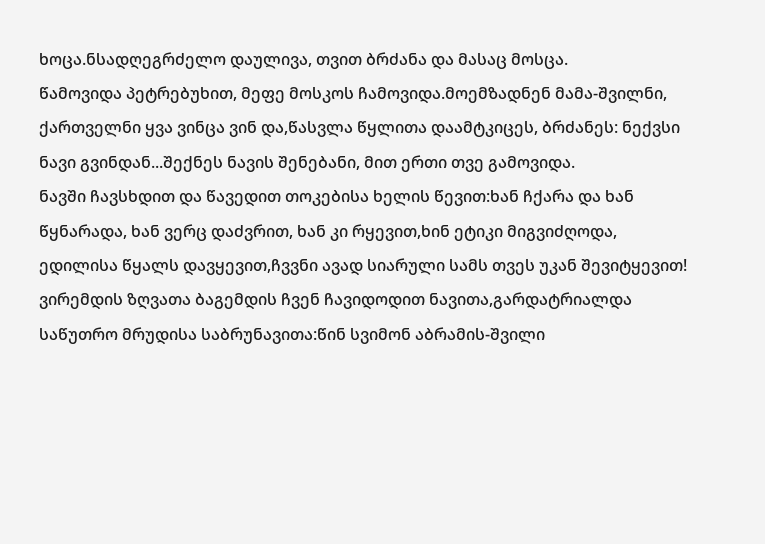ხოცა.ნსადღეგრძელო დაულივა, თვით ბრძანა და მასაც მოსცა.
წამოვიდა პეტრებუხით, მეფე მოსკოს ჩამოვიდა.მოემზადნენ მამა-შვილნი, ქართველნი ყვა ვინცა ვინ და,წასვლა წყლითა დაამტკიცეს, ბრძანეს: ნექვსი ნავი გვინდან...შექნეს ნავის შენებანი, მით ერთი თვე გამოვიდა.
ნავში ჩავსხდით და წავედით თოკებისა ხელის წევით:ხან ჩქარა და ხან წყნარადა, ხან ვერც დაძვრით, ხან კი რყევით,ხინ ეტიკი მიგვიძღოდა, ედილისა წყალს დავყევით,ჩვვნი ავად სიარული სამს თვეს უკან შევიტყევით!
ვირემდის ზღვათა ბაგემდის ჩვენ ჩავიდოდით ნავითა,გარდატრიალდა საწუთრო მრუდისა საბრუნავითა:წინ სვიმონ აბრამის-შვილი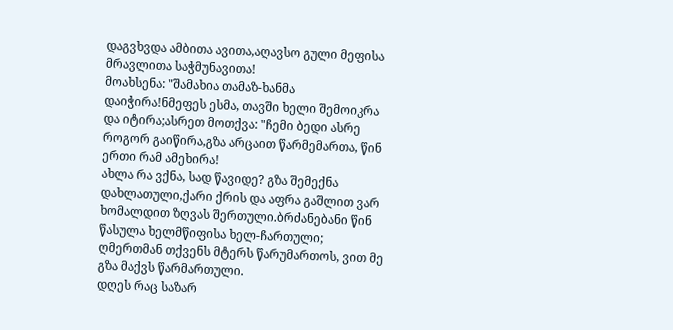დაგვხვდა ამბითა ავითა,აღავსო გული მეფისა მრავლითა საჭმუნავითა!
მოახსენა: "შამახია თამაზ-ხანმა დაიჭირა!ნმეფეს ესმა, თავში ხელი შემოიკრა და იტირა;ასრეთ მოთქვა: "ჩემი ბედი ასრე როგორ გაიწირა,გზა არცაით წარმემართა, წინ ერთი რამ ამეხირა!
ახლა რა ვქნა, სად წავიდე? გზა შემექნა დახლათული,ქარი ქრის და აფრა გაშლით ვარ ხომალდით ზღვას შერთული.ბრძანებანი წინ წასულა ხელმწიფისა ხელ-ჩართული; ღმერთმან თქვენს მტერს წარუმართოს, ვით მე გზა მაქვს წარმართული.
დღეს რაც საზარ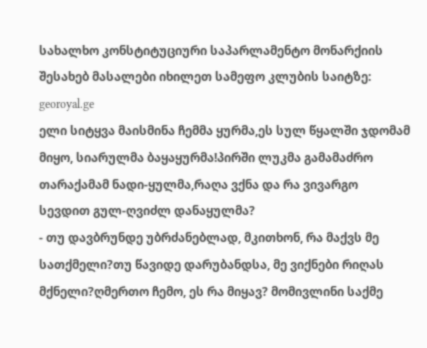სახალხო კონსტიტუციური საპარლამენტო მონარქიის შესახებ მასალები იხილეთ სამეფო კლუბის საიტზე: georoyal.ge
ელი სიტყვა მაისმინა ჩემმა ყურმა,ეს სულ წყალში ჯდომამ მიყო, სიარულმა ბაყაყურმა!პირში ლუკმა გამამაძრო თარაქამამ ნადი-ყულმა,რაღა ვქნა და რა ვივარგო სევდით გულ-ღვიძლ დანაყულმა?
- თუ დავბრუნდე უბრძანებლად, მკითხონ, რა მაქვს მე სათქმელი?თუ წავიდე დარუბანდსა, მე ვიქნები რიღას მქნელი?ღმერთო ჩემო, ეს რა მიყავ? მომივლინი საქმე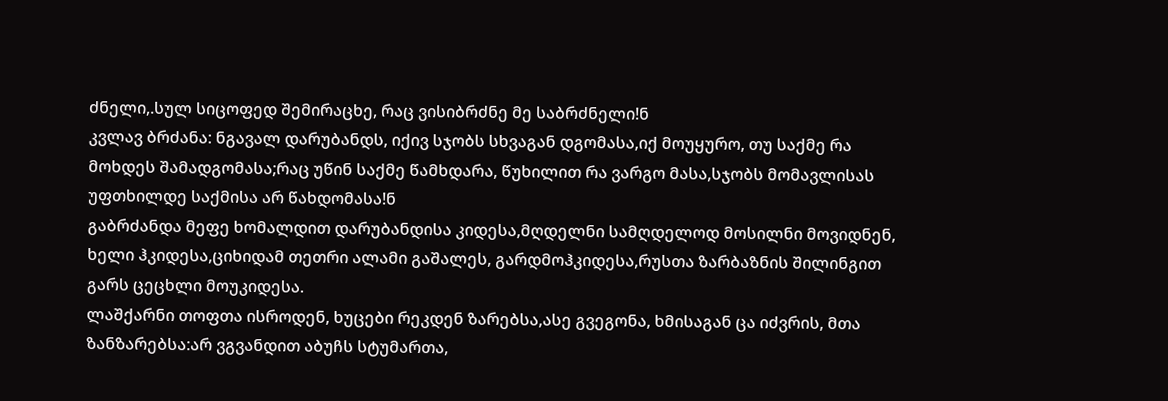ძნელი,.სულ სიცოფედ შემირაცხე, რაც ვისიბრძნე მე საბრძნელი!ნ
კვლავ ბრძანა: ნგავალ დარუბანდს, იქივ სჯობს სხვაგან დგომასა,იქ მოუყურო, თუ საქმე რა მოხდეს შამადგომასა;რაც უწინ საქმე წამხდარა, წუხილით რა ვარგო მასა,სჯობს მომავლისას უფთხილდე საქმისა არ წახდომასა!ნ
გაბრძანდა მეფე ხომალდით დარუბანდისა კიდესა,მღდელნი სამღდელოდ მოსილნი მოვიდნენ, ხელი ჰკიდესა,ციხიდამ თეთრი ალამი გაშალეს, გარდმოჰკიდესა,რუსთა ზარბაზნის შილინგით გარს ცეცხლი მოუკიდესა.
ლაშქარნი თოფთა ისროდენ, ხუცები რეკდენ ზარებსა,ასე გვეგონა, ხმისაგან ცა იძვრის, მთა ზანზარებსა:არ ვგვანდით აბუჩს სტუმართა,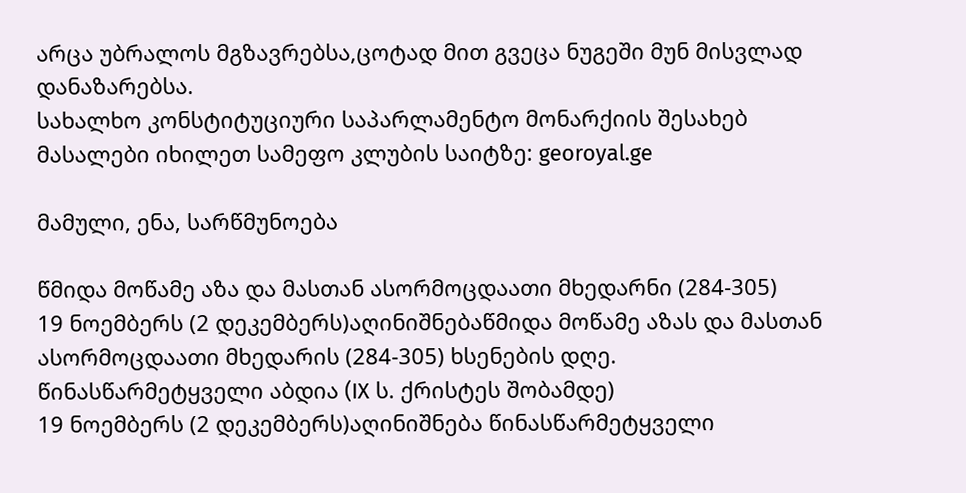არცა უბრალოს მგზავრებსა,ცოტად მით გვეცა ნუგეში მუნ მისვლად დანაზარებსა.
სახალხო კონსტიტუციური საპარლამენტო მონარქიის შესახებ მასალები იხილეთ სამეფო კლუბის საიტზე: georoyal.ge

მამული, ენა, სარწმუნოება

წმიდა მოწამე აზა და მასთან ასორმოცდაათი მხედარნი (284-305)
19 ნოემბერს (2 დეკემბერს)აღინიშნებაწმიდა მოწამე აზას და მასთან ასორმოცდაათი მხედარის (284-305) ხსენების დღე.
წინასწარმეტყველი აბდია (IX ს. ქრისტეს შობამდე)
19 ნოემბერს (2 დეკემბერს)აღინიშნება წინასწარმეტყველი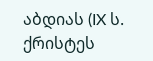აბდიას (IX ს. ქრისტეს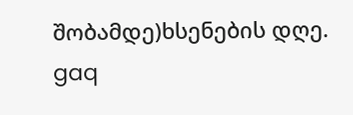შობამდე)ხსენების დღე.
gaq